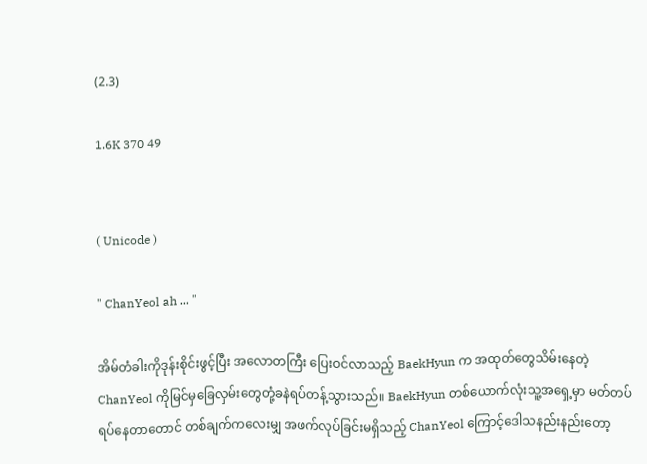(2.3)

1.6K 370 49


( Unicode )

" ChanYeol ah ... "

အိမ်တံခါးကိုဒုန်းစိုင်းဖွင့်ပြီး အလောတကြီး ပြေးဝင်လာသည့် BaekHyun က အထုတ်တွေသိမ်းနေတဲ့ ChanYeol ကိုမြင်မှခြေလှမ်းတွေတုံ့ခနဲရပ်တန့်သွားသည်။ BaekHyun တစ်ယောက်လုံးသူ့အရှေ့မှာ မတ်တပ်ရပ်နေတာတောင် တစ်ချက်ကလေးမျှ အဖက်လုပ်ခြင်းမရှိသည့် ChanYeol ကြောင့်ဒေါသနည်းနည်းတော့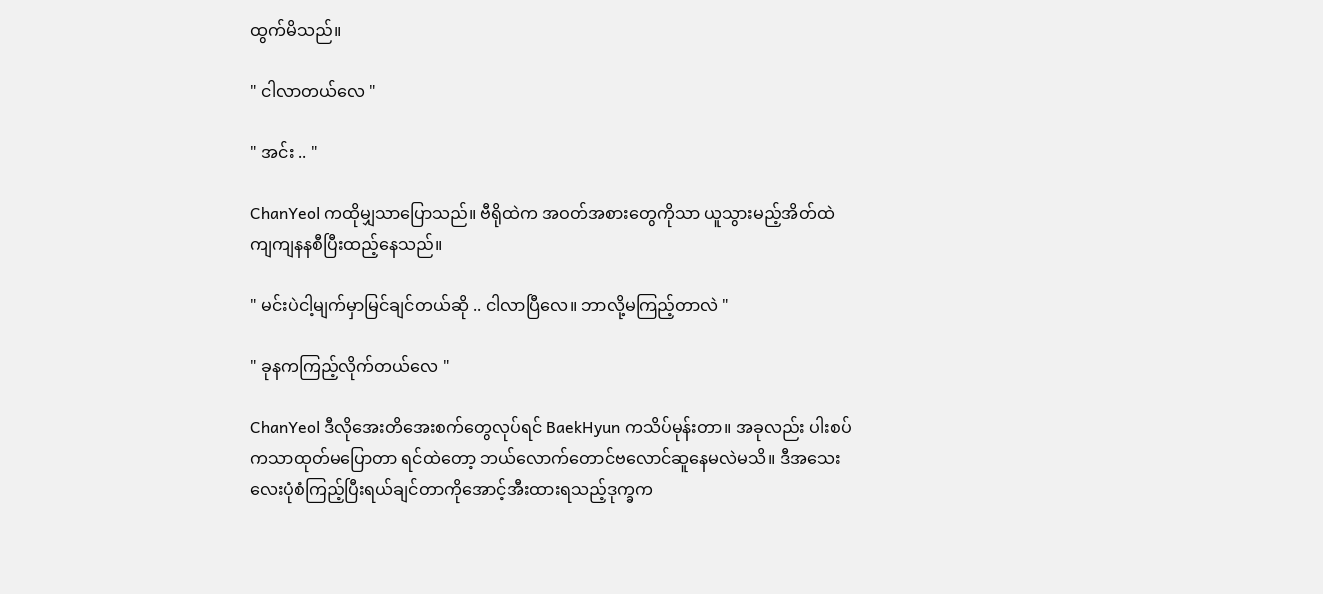ထွက်မိသည်။

" ငါလာတယ်လေ "

" အင်း .. "

ChanYeol ကထိုမျှသာပြောသည်။ ဗီရိုထဲက အဝတ်အစားတွေကိုသာ ယူသွားမည့်အိတ်ထဲကျကျနနစီပြီးထည့်နေသည်။

" မင်းပဲငါ့မျက်မှာမြင်ချင်တယ်ဆို .. ငါလာပြီလေ။ ဘာလို့မကြည့်တာလဲ "

" ခုနကကြည့်လိုက်တယ်လေ "

ChanYeol ဒီလိုအေးတိအေးစက်တွေလုပ်ရင် BaekHyun ကသိပ်မုန်းတာ။ အခုလည်း ပါးစပ်ကသာထုတ်မပြောတာ ရင်ထဲတော့ ဘယ်လောက်တောင်ဗလောင်ဆူနေမလဲမသိ။ ဒီအသေးလေးပုံစံကြည့်ပြီးရယ်ချင်တာကိုအောင့်အီးထားရသည့်ဒုက္ခက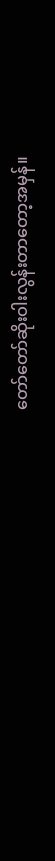တော်တော်ဆိုးဝါးလွန်းတာတော့အမှန်။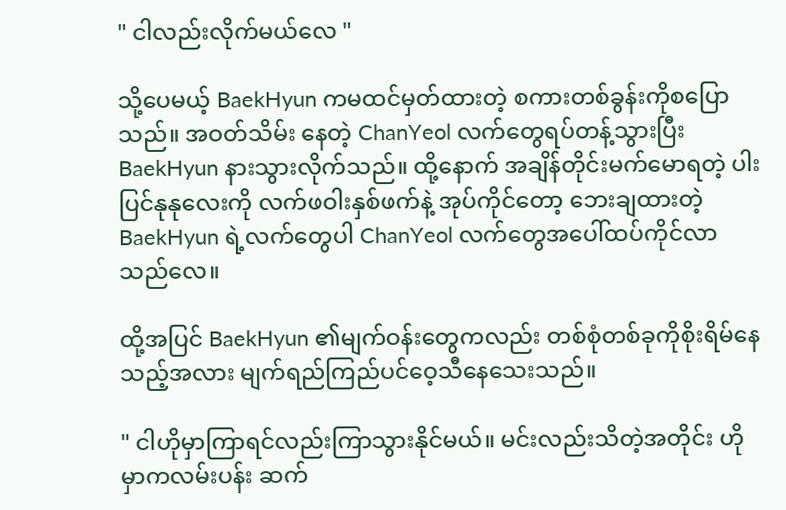" ငါလည်းလိုက်မယ်လေ "

သို့ပေမယ့် BaekHyun ကမထင်မှတ်ထားတဲ့ စကားတစ်ခွန်းကိုစပြောသည်။ အဝတ်သိမ်း နေတဲ့ ChanYeol လက်တွေရပ်တန့်သွားပြီး BaekHyun နားသွားလိုက်သည်။ ထို့နောက် အချိန်တိုင်းမက်မောရတဲ့ ပါးပြင်နုနုလေးကို လက်ဖဝါးနှစ်ဖက်နဲ့ အုပ်ကိုင်တော့ ဘေးချထားတဲ့ BaekHyun ရဲ့လက်တွေပါ ChanYeol လက်တွေအပေါ်ထပ်ကိုင်လာသည်လေ။

ထို့အပြင် BaekHyun ၏မျက်ဝန်းတွေကလည်း တစ်စုံတစ်ခုကိုစိုးရိမ်နေသည့်အလား မျက်ရည်ကြည်ပင်ဝေ့သီနေသေးသည်။

" ငါဟိုမှာကြာရင်လည်းကြာသွားနိုင်မယ်။ မင်းလည်းသိတဲ့အတိုင်း ဟိုမှာကလမ်းပန်း ဆက်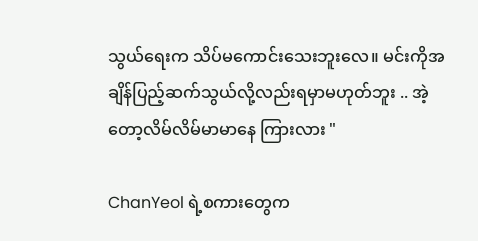သွယ်ရေးက သိပ်မကောင်းသေးဘူးလေ။ မင်းကိုအချိန်ပြည့်ဆက်သွယ်လို့လည်းရမှာမဟုတ်ဘူး .. အဲ့တော့လိမ်လိမ်မာမာနေ ကြားလား "

ChanYeol ရဲ့စကားတွေက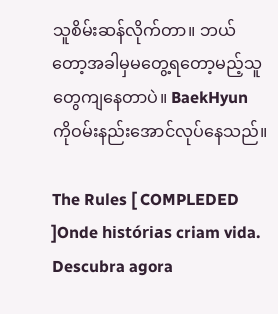သူစိမ်းဆန်လိုက်တာ။ ဘယ်တော့အခါမှမတွေ့ရတော့မည့်သူတွေကျနေတာပဲ။ BaekHyun ကိုဝမ်းနည်းအောင်လုပ်နေသည်။

The Rules [ COMPLEDED ]Onde histórias criam vida. Descubra agora